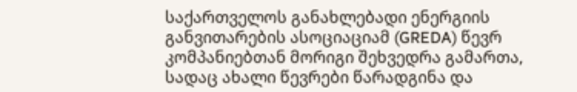საქართველოს განახლებადი ენერგიის განვითარების ასოციაციამ (GREDA) წევრ კომპანიებთან მორიგი შეხვედრა გამართა, სადაც ახალი წევრები წარადგინა და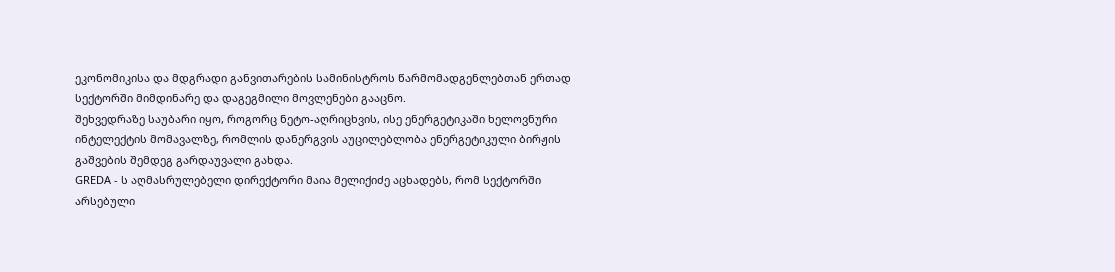ეკონომიკისა და მდგრადი განვითარების სამინისტროს წარმომადგენლებთან ერთად სექტორში მიმდინარე და დაგეგმილი მოვლენები გააცნო.
შეხვედრაზე საუბარი იყო, როგორც ნეტო-აღრიცხვის, ისე ენერგეტიკაში ხელოვნური ინტელექტის მომავალზე, რომლის დანერგვის აუცილებლობა ენერგეტიკული ბირჟის გაშვების შემდეგ გარდაუვალი გახდა.
GREDA - ს აღმასრულებელი დირექტორი მაია მელიქიძე აცხადებს, რომ სექტორში არსებული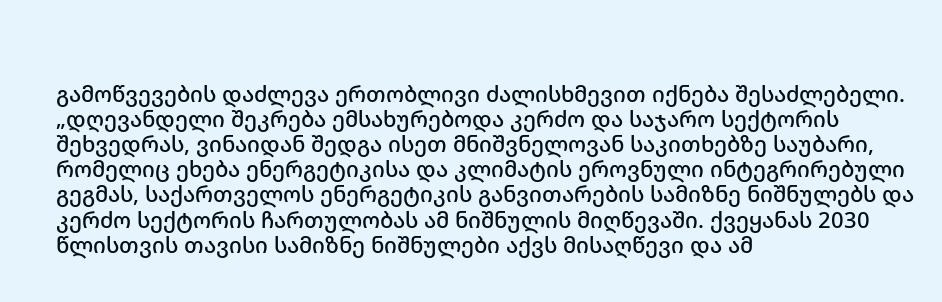გამოწვევების დაძლევა ერთობლივი ძალისხმევით იქნება შესაძლებელი.
„დღევანდელი შეკრება ემსახურებოდა კერძო და საჯარო სექტორის შეხვედრას, ვინაიდან შედგა ისეთ მნიშვნელოვან საკითხებზე საუბარი, რომელიც ეხება ენერგეტიკისა და კლიმატის ეროვნული ინტეგრირებული გეგმას, საქართველოს ენერგეტიკის განვითარების სამიზნე ნიშნულებს და კერძო სექტორის ჩართულობას ამ ნიშნულის მიღწევაში. ქვეყანას 2030 წლისთვის თავისი სამიზნე ნიშნულები აქვს მისაღწევი და ამ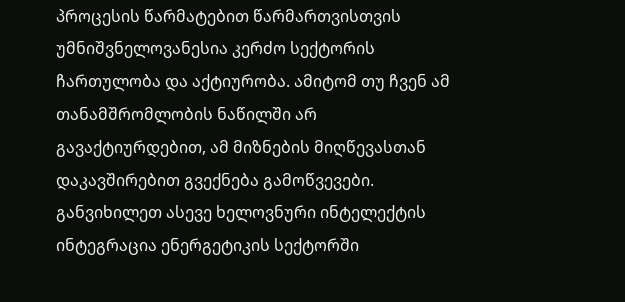პროცესის წარმატებით წარმართვისთვის უმნიშვნელოვანესია კერძო სექტორის ჩართულობა და აქტიურობა. ამიტომ თუ ჩვენ ამ თანამშრომლობის ნაწილში არ გავაქტიურდებით, ამ მიზნების მიღწევასთან დაკავშირებით გვექნება გამოწვევები. განვიხილეთ ასევე ხელოვნური ინტელექტის ინტეგრაცია ენერგეტიკის სექტორში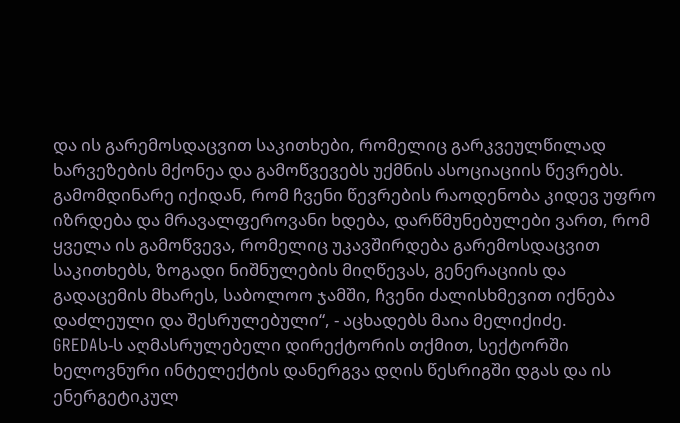და ის გარემოსდაცვით საკითხები, რომელიც გარკვეულწილად ხარვეზების მქონეა და გამოწვევებს უქმნის ასოციაციის წევრებს.
გამომდინარე იქიდან, რომ ჩვენი წევრების რაოდენობა კიდევ უფრო იზრდება და მრავალფეროვანი ხდება, დარწმუნებულები ვართ, რომ ყველა ის გამოწვევა, რომელიც უკავშირდება გარემოსდაცვით საკითხებს, ზოგადი ნიშნულების მიღწევას, გენერაციის და გადაცემის მხარეს, საბოლოო ჯამში, ჩვენი ძალისხმევით იქნება დაძლეული და შესრულებული“, - აცხადებს მაია მელიქიძე.
GREDAს-ს აღმასრულებელი დირექტორის თქმით, სექტორში ხელოვნური ინტელექტის დანერგვა დღის წესრიგში დგას და ის ენერგეტიკულ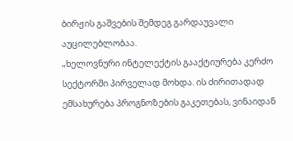ბირჟის გაშვების შემდეგ გარდაუვალი აუცილებლობაა.
„ხელოვნური ინტელექტის გააქტიურება კერძო სექტორში პირველად მოხდა. ის ძირითადად ემსახურება პროგნოზების გაკეთებას, ვინაიდან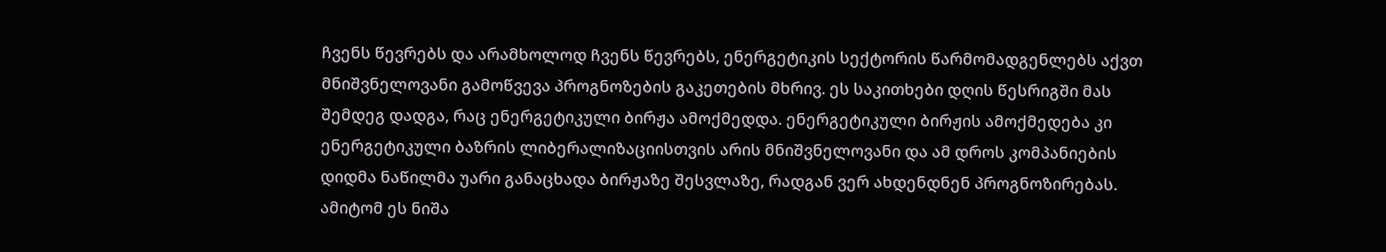ჩვენს წევრებს და არამხოლოდ ჩვენს წევრებს, ენერგეტიკის სექტორის წარმომადგენლებს აქვთ მნიშვნელოვანი გამოწვევა პროგნოზების გაკეთების მხრივ. ეს საკითხები დღის წესრიგში მას შემდეგ დადგა, რაც ენერგეტიკული ბირჟა ამოქმედდა. ენერგეტიკული ბირჟის ამოქმედება კი ენერგეტიკული ბაზრის ლიბერალიზაციისთვის არის მნიშვნელოვანი და ამ დროს კომპანიების დიდმა ნაწილმა უარი განაცხადა ბირჟაზე შესვლაზე, რადგან ვერ ახდენდნენ პროგნოზირებას. ამიტომ ეს ნიშა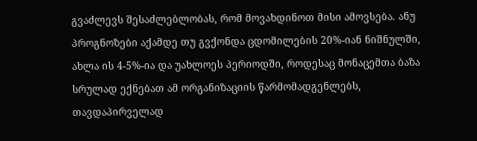გვაძლევს შესაძლებლობას, რომ მოვახდინოთ მისი ამოვსება. ანუ პროგნოზები აქამდე თუ გვქონდა ცდომილების 20%-იან ნიშნულში, ახლა ის 4-5%-ია და უახლოეს პერიოდში, როდესაც მონაცემთა ბაზა სრულად ექნებათ ამ ორგანიზაციის წარმომადგენლებს, თავდაპირველად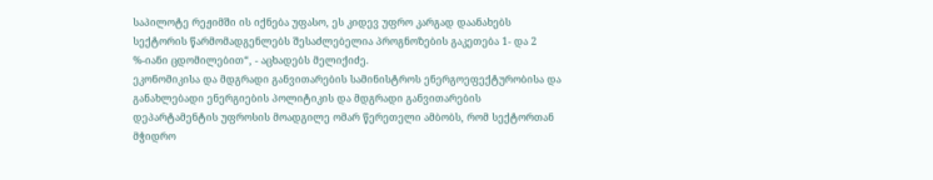საპილოტე რეჟიმში ის იქნება უფასო, ეს კიდევ უფრო კარგად დაანახებს სექტორის წარმომადგენლებს შესაძლებელია პროგნოზების გაკეთება 1- და 2 %-იანი ცდომილებით“, - აცხადებს მელიქიძე.
ეკონომიკისა და მდგრადი განვითარების სამინისტროს ენერგოეფექტურობისა და განახლებადი ენერგიების პოლიტიკის და მდგრადი განვითარების დეპარტამენტის უფროსის მოადგილე ომარ წერეთელი ამბობს, რომ სექტორთან მჭიდრო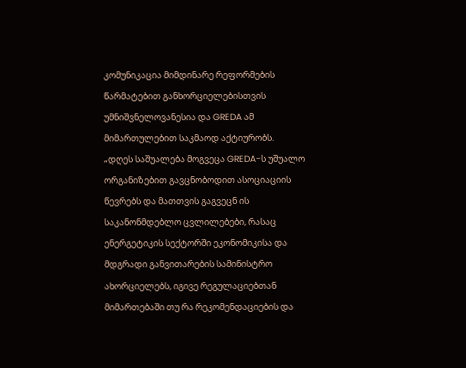კომუნიკაცია მიმდინარე რეფორმების წარმატებით განხორციელებისთვის უმნიშვნელოვანესია და GREDA ამ მიმართულებით საკმაოდ აქტიურობს.
„დღეს საშუალება მოგვეცა GREDA-ს უშუალო ორგანიზებით გავცნობოდით ასოციაციის წევრებს და მათთვის გაგვეცნ ის საკანონმდებლო ცვლილებები, რასაც ენერგეტიკის სექტორში ეკონომიკისა და მდგრადი განვითარების სამინისტრო ახორციელებს, იგივე რეგულაციებთან მიმართებაში თუ რა რეკომენდაციების და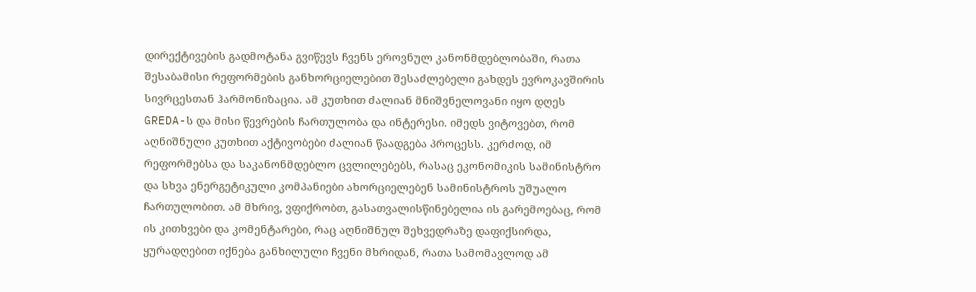დირექტივების გადმოტანა გვიწევს ჩვენს ეროვნულ კანონმდებლობაში, რათა შესაბამისი რეფორმების განხორციელებით შესაძლებელი გახდეს ევროკავშირის სივრცესთან ჰარმონიზაცია. ამ კუთხით ძალიან მნიშვნელოვანი იყო დღეს GREDA-ს და მისი წევრების ჩართულობა და ინტერესი. იმედს ვიტოვებთ, რომ აღნიშნული კუთხით აქტივობები ძალიან წაადგება პროცესს. კერძოდ, იმ რეფორმებსა და საკანონმდებლო ცვლილებებს, რასაც ეკონომიკის სამინისტრო და სხვა ენერგეტიკული კომპანიები ახორციელებენ სამინისტროს უშუალო ჩართულობით. ამ მხრივ, ვფიქრობთ, გასათვალისწინებელია ის გარემოებაც, რომ ის კითხვები და კომენტარები, რაც აღნიშნულ შეხვედრაზე დაფიქსირდა, ყურადღებით იქნება განხილული ჩვენი მხრიდან, რათა სამომავლოდ ამ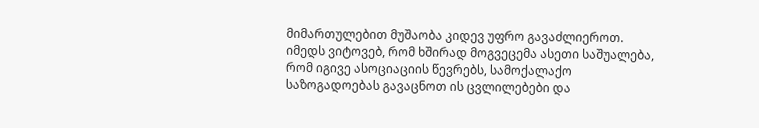მიმართულებით მუშაობა კიდევ უფრო გავაძლიეროთ. იმედს ვიტოვებ, რომ ხშირად მოგვეცემა ასეთი საშუალება, რომ იგივე ასოციაციის წევრებს, სამოქალაქო საზოგადოებას გავაცნოთ ის ცვლილებები და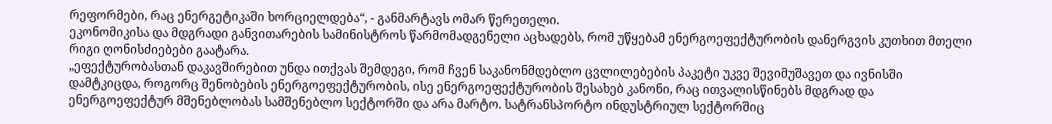რეფორმები, რაც ენერგეტიკაში ხორციელდება“, - განმარტავს ომარ წერეთელი.
ეკონომიკისა და მდგრადი განვითარების სამინისტროს წარმომადგენელი აცხადებს, რომ უწყებამ ენერგოეფექტურობის დანერგვის კუთხით მთელი რიგი ღონისძიებები გაატარა.
„ეფექტურობასთან დაკავშირებით უნდა ითქვას შემდეგი, რომ ჩვენ საკანონმდებლო ცვლილებების პაკეტი უკვე შევიმუშავეთ და ივნისში დამტკიცდა, როგორც შენობების ენერგოეფექტურობის, ისე ენერგოეფექტურობის შესახებ კანონი, რაც ითვალისწინებს მდგრად და ენერგოეფექტურ მშენებლობას სამშენებლო სექტორში და არა მარტო. სატრანსპორტო ინდუსტრიულ სექტორშიც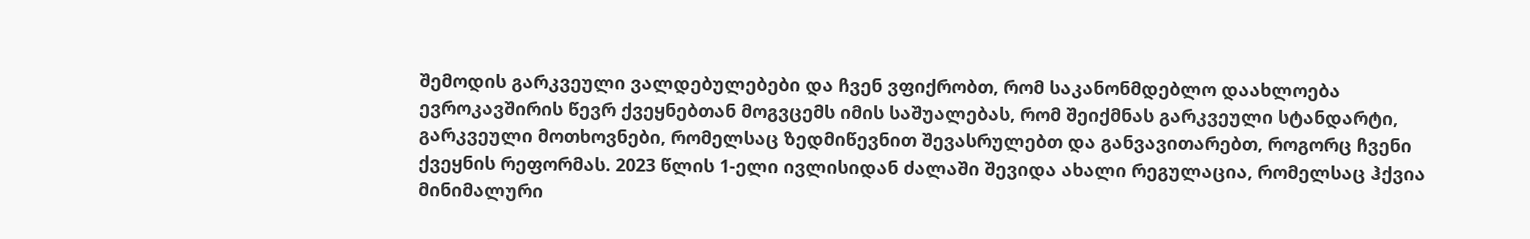შემოდის გარკვეული ვალდებულებები და ჩვენ ვფიქრობთ, რომ საკანონმდებლო დაახლოება ევროკავშირის წევრ ქვეყნებთან მოგვცემს იმის საშუალებას, რომ შეიქმნას გარკვეული სტანდარტი, გარკვეული მოთხოვნები, რომელსაც ზედმიწევნით შევასრულებთ და განვავითარებთ, როგორც ჩვენი ქვეყნის რეფორმას. 2023 წლის 1-ელი ივლისიდან ძალაში შევიდა ახალი რეგულაცია, რომელსაც ჰქვია მინიმალური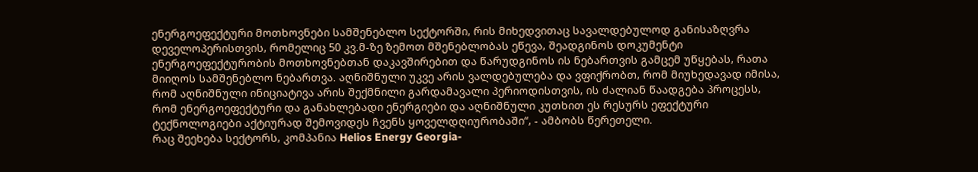ენერგოეფექტური მოთხოვნები სამშენებლო სექტორში, რის მიხედვითაც სავალდებულოდ განისაზღვრა დეველოპერისთვის, რომელიც 50 კვ.მ-ზე ზემოთ მშენებლობას ეწევა, შეადგინოს დოკუმენტი ენერგოეფექტურობის მოთხოვნებთან დაკავშირებით და წარუდგინოს ის ნებართვის გამცემ უწყებას, რათა მიიღოს სამშენებლო ნებართვა. აღნიშნული უკვე არის ვალდებულება და ვფიქრობთ, რომ მიუხედავად იმისა, რომ აღნიშნული ინიციატივა არის შექმნილი გარდამავალი პერიოდისთვის, ის ძალიან წაადგება პროცესს, რომ ენერგოეფექტური და განახლებადი ენერგიები და აღნიშნული კუთხით ეს რესურს ეფექტური ტექნოლოგიები აქტიურად შემოვიდეს ჩვენს ყოველდღიურობაში“, - ამბობს წერეთელი.
რაც შეეხება სექტორს, კომპანია Helios Energy Georgia-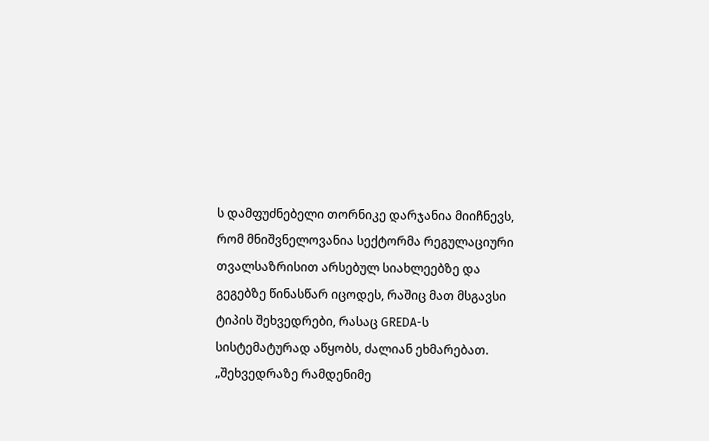ს დამფუძნებელი თორნიკე დარჯანია მიიჩნევს, რომ მნიშვნელოვანია სექტორმა რეგულაციური თვალსაზრისით არსებულ სიახლეებზე და გეგებზე წინასწარ იცოდეს, რაშიც მათ მსგავსი ტიპის შეხვედრები, რასაც GREDA-ს სისტემატურად აწყობს, ძალიან ეხმარებათ.
„შეხვედრაზე რამდენიმე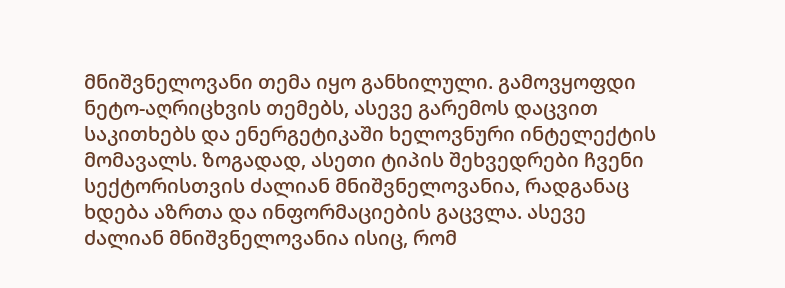მნიშვნელოვანი თემა იყო განხილული. გამოვყოფდი ნეტო-აღრიცხვის თემებს, ასევე გარემოს დაცვით საკითხებს და ენერგეტიკაში ხელოვნური ინტელექტის მომავალს. ზოგადად, ასეთი ტიპის შეხვედრები ჩვენი სექტორისთვის ძალიან მნიშვნელოვანია, რადგანაც ხდება აზრთა და ინფორმაციების გაცვლა. ასევე ძალიან მნიშვნელოვანია ისიც, რომ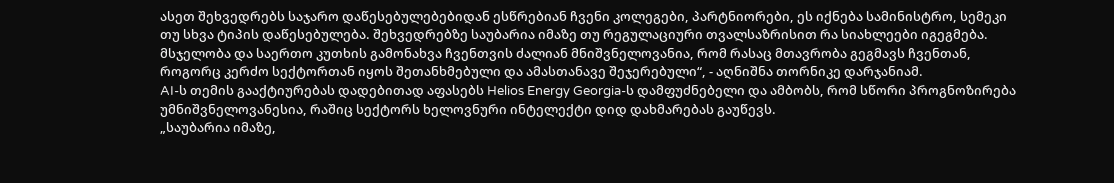ასეთ შეხვედრებს საჯარო დაწესებულებებიდან ესწრებიან ჩვენი კოლეგები, პარტნიორები, ეს იქნება სამინისტრო, სემეკი თუ სხვა ტიპის დაწესებულება. შეხვედრებზე საუბარია იმაზე თუ რეგულაციური თვალსაზრისით რა სიახლეები იგეგმება. მსჯელობა და საერთო კუთხის გამონახვა ჩვენთვის ძალიან მნიშვნელოვანია, რომ რასაც მთავრობა გეგმავს ჩვენთან, როგორც კერძო სექტორთან იყოს შეთანხმებული და ამასთანავე შეჯერებული“, - აღნიშნა თორნიკე დარჯანიამ.
AI-ს თემის გააქტიურებას დადებითად აფასებს Helios Energy Georgia-ს დამფუძნებელი და ამბობს, რომ სწორი პროგნოზირება უმნიშვნელოვანესია, რაშიც სექტორს ხელოვნური ინტელექტი დიდ დახმარებას გაუწევს.
„საუბარია იმაზე,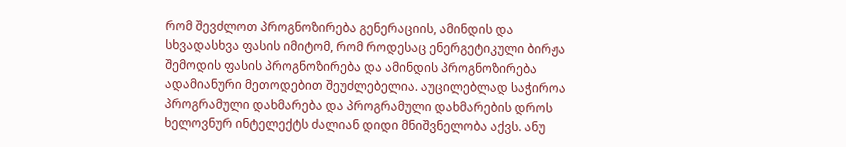რომ შევძლოთ პროგნოზირება გენერაციის, ამინდის და სხვადასხვა ფასის იმიტომ, რომ როდესაც ენერგეტიკული ბირჟა შემოდის ფასის პროგნოზირება და ამინდის პროგნოზირება ადამიანური მეთოდებით შეუძლებელია. აუცილებლად საჭიროა პროგრამული დახმარება და პროგრამული დახმარების დროს ხელოვნურ ინტელექტს ძალიან დიდი მნიშვნელობა აქვს. ანუ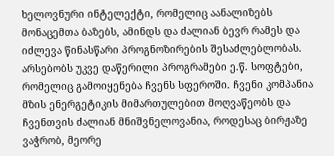ხელოვნური ინტელექტი, რომელიც აანალიზებს მონაცემთა ბაზებს, ამინდს და ძალიან ბევრ რამეს და იძლევა წინასწარი პროგნოზირების შესაძლებლობას.
არსებობს უკვე დაწერილი პროგრამები ე.წ. სოფტები, რომელიც გამოიყენება ჩვენს სფეროში. ჩვენი კომპანია მზის ენერგეტიკის მიმართულებით მოღვაწეობს და ჩვენთვის ძალიან მნიშვნელოვანია, როდესაც ბირჟაზე ვაჭრობ, მეორე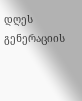დღეს გენერაციის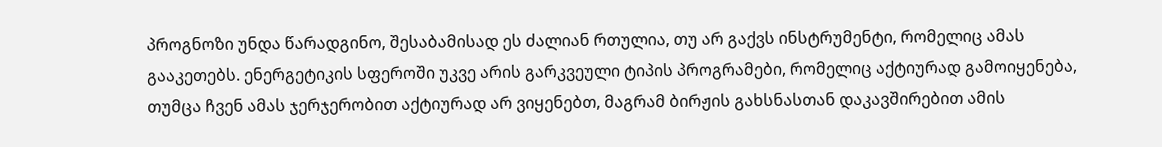პროგნოზი უნდა წარადგინო, შესაბამისად ეს ძალიან რთულია, თუ არ გაქვს ინსტრუმენტი, რომელიც ამას გააკეთებს. ენერგეტიკის სფეროში უკვე არის გარკვეული ტიპის პროგრამები, რომელიც აქტიურად გამოიყენება, თუმცა ჩვენ ამას ჯერჯერობით აქტიურად არ ვიყენებთ, მაგრამ ბირჟის გახსნასთან დაკავშირებით ამის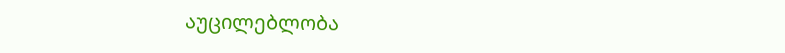აუცილებლობა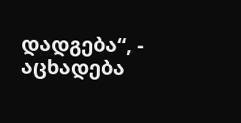დადგება“, - აცხადება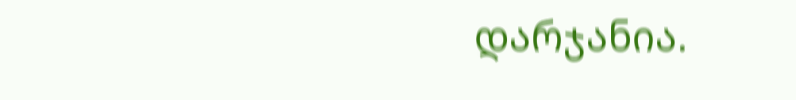დარჯანია.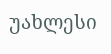უახლესი